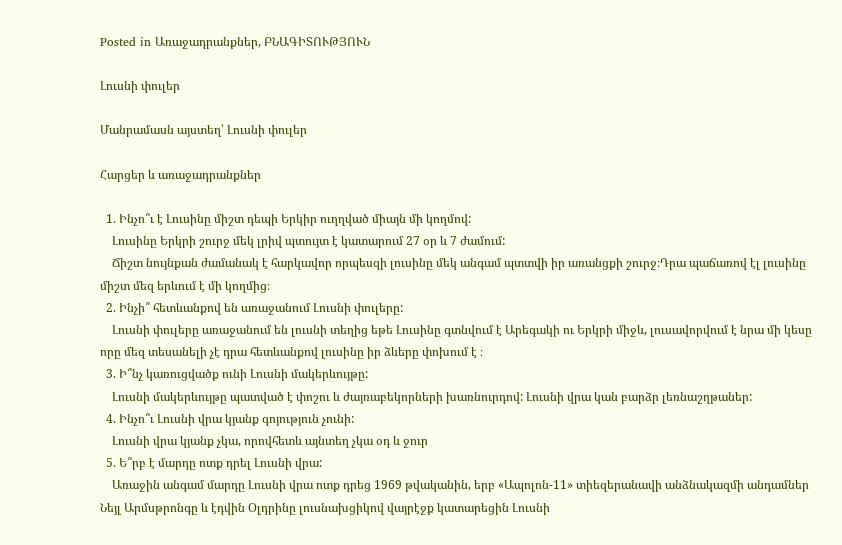Posted in Առաջադրանքներ, ԲՆԱԳԻՏՈՒԹՅՈՒՆ

Լուսնի փուլեր

Մանրամասն այստեղ՝ Լուսնի փուլեր

Հարցեր և առաջադրանքներ

  1. Ինչո՞ւ է Լուսինը միշտ դեպի Երկիր ուղղված միայն մի կողմով:
    Լուսինը Երկրի շուրջ մեկ լրիվ պտույտ է կատարում 27 օր և 7 ժամում:
    Ճիշտ նույնքան ժամանակ է հարկավոր որպեսզի լուսինը մեկ անգամ պտտվի իր առանցքի շուրջ։Դրա պաճառով էլ լուսինը միշտ մեզ երևում է մի կողմից։
  2. Ինչի՞ հետևանքով են առաջանում Լուսնի փուլերը:
    Լուսնի փուլերը առաջանում են լուսնի տեղից եթե Լուսինը գտնվում է Արեգակի ու Երկրի միջև, լուսավորվում է նրա մի կեսը որը մեզ տեսանելի չէ դրա հետևանքով լուսինը իր ձևերը փոխում է ։
  3. Ի՞նչ կառուցվածք ունի Լուսնի մակերևույթը:
    Լուսնի մակերևույթը պատված է փոշու և ժայռաբեկորների խառնուրդով: Լուսնի վրա կան բարձր լեռնաշղթաներ:
  4. Ինչո՞ւ Լուսնի վրա կյանք գոյություն չունի:
    Լուսնի վրա կյանք չկա, որովհետև այնտեղ չկա օդ և ջուր
  5. Ե՞րբ է մարդը ոտք դրել Լուսնի վրա:
    Առաջին անգամ մարդը Լուսնի վրա ոտք դրեց 1969 թվականին, երբ «Ապոլոն-11» տիեզերանավի անձնակազմի անդամներ Նեյլ Արմսթրոնգը և էդվին Օլդրինը լուսնախցիկով վայրէջք կատարեցին Լուսնի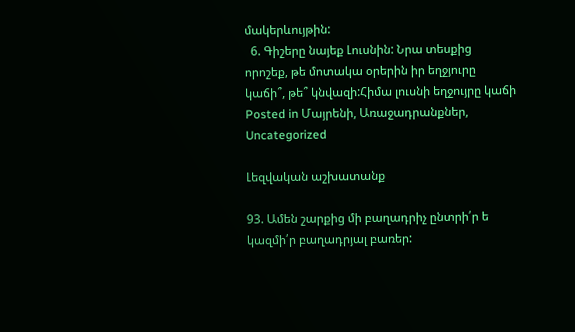մակերևույթին:
  6. Գիշերը նայեք Լուսնին: Նրա տեսքից որոշեք, թե մոտակա օրերին իր եղջյուրը կաճի՞, թե՞ կնվազի:Հիմա լուսնի եղջույրը կաճի
Posted in Մայրենի, Առաջադրանքներ, Uncategorized

Լեզվական աշխատանք

93. Ամեն շարքից մի բաղադրիչ ընտրի՛ր ե կազմի՛ր բաղադրյալ բառեր: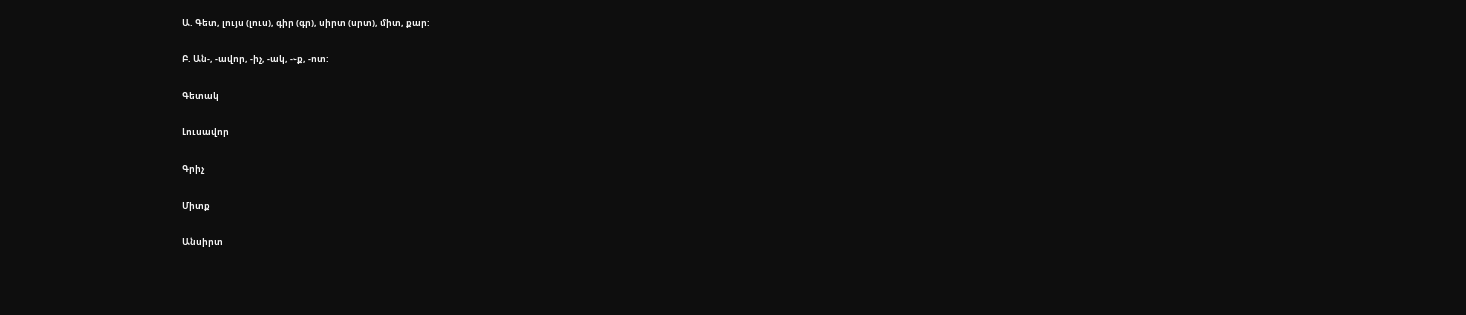Ա. Գետ, լույս (լուս), գիր (գր), սիրտ (սրտ), միտ, քար:

Բ. Ան-, -ավոր, -իչ, -ակ, -֊ք, -ոտ:

Գետակ

Լուսավոր

Գրիչ

Միտք

Անսիրտ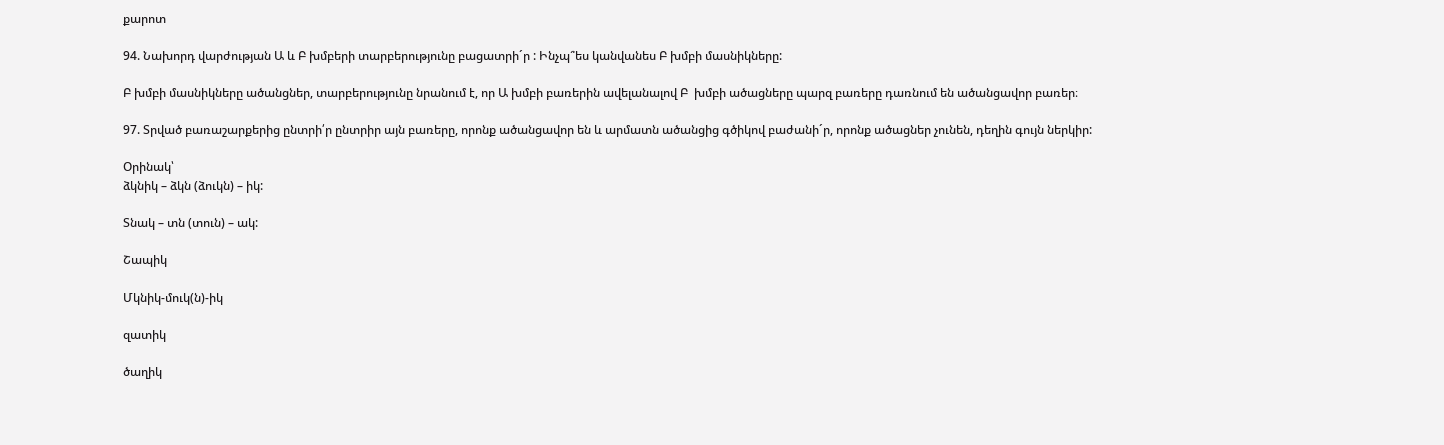քարոտ

94. Նախորդ վարժության Ա և Բ խմբերի տարբերությունը բացատրի´ր : Ինչպ՞ես կանվանես Բ խմբի մասնիկները:

Բ խմբի մասնիկները ածանցներ, տարբերությունը նրանում է, որ Ա խմբի բառերին ավելանալով Բ  խմբի ածացները պարզ բառերը դառնում են ածանցավոր բառեր։

97. Տրված բառաշարքերից ընտրի՛ր ընտրիր այն բառերը, որոնք ածանցավոր են և արմատն ածանցից գծիկով բաժանի´ր, որոնք ածացներ չունեն, դեղին գույն ներկիր:

Օրինակ՝
ձկնիկ – ձկն (ձուկն) – իկ:

Տնակ – տն (տուն) – ակ:

Շապիկ

Մկնիկ-մուկ(ն)-իկ

զատիկ

ծաղիկ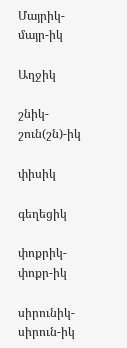Մայրիկ-մայր-իկ

Աղջիկ

շնիկ-շուն(շն)-իկ

փիսիկ

գեղեցիկ

փոքրիկ-փոքր-իկ

սիրունիկ-սիրուն-իկ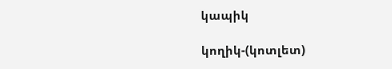կապիկ

կողիկ-(կոտլետ)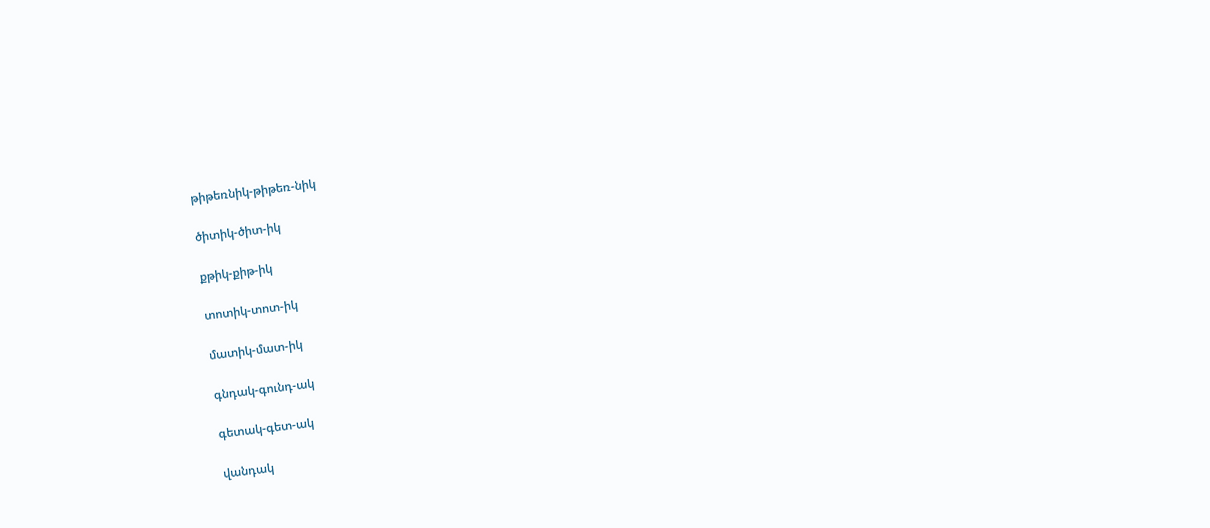թիթեռնիկ-թիթեռ-նիկ

ծիտիկ-ծիտ-իկ

քթիկ-քիթ-իկ

տոտիկ-տոտ-իկ

մատիկ-մատ-իկ

գնդակ-գունդ-ակ

գետակ-գետ-ակ

վանդակ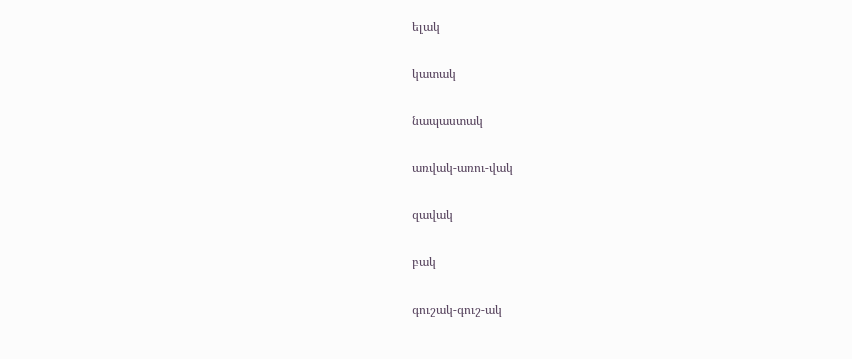ելակ

կատակ

նապաստակ

առվակ-առու-վակ

զավակ

բակ

գուշակ-գուշ-ակ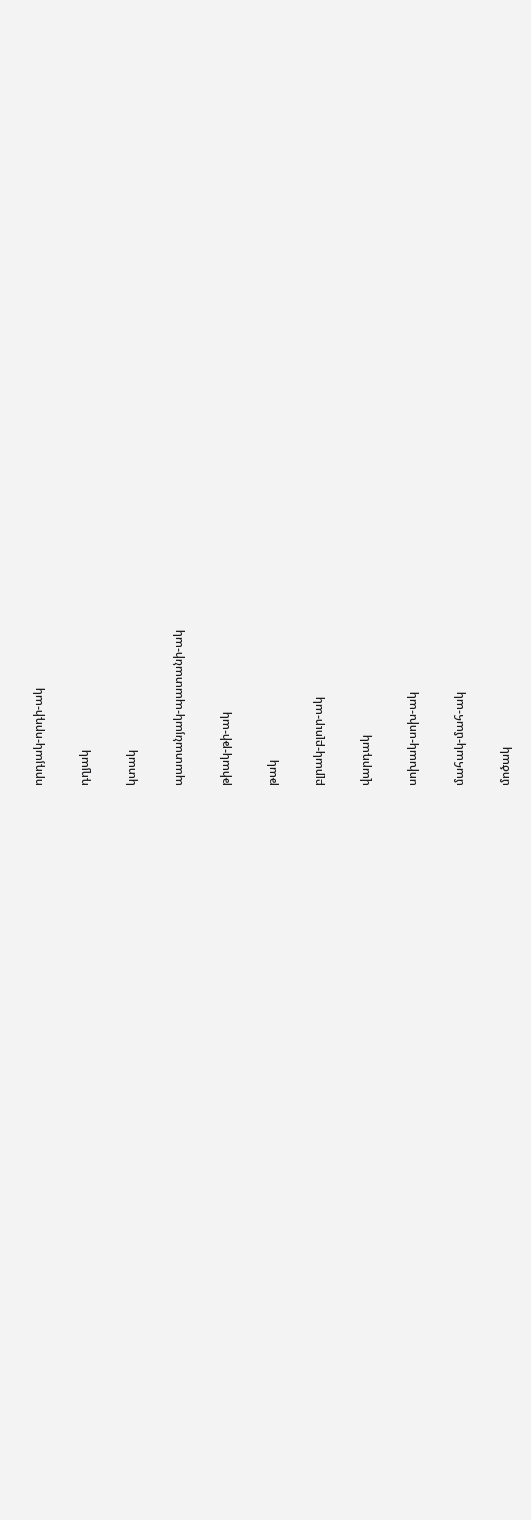որդյակ-որդի-ակ

դղյակ

կտակ

պատանյակ-պատանի-ակ

թիակ-թի-ակ

թակ

բլրակ-բլուր-ակ

վարդակ

սոխակ-սոխ-ակ

մահակ-մահ-ակ

մոծակ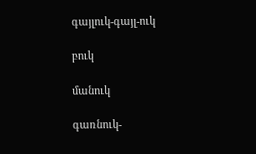գայլուկ-գայլ-ուկ

բուկ

մանուկ

գառնուկ-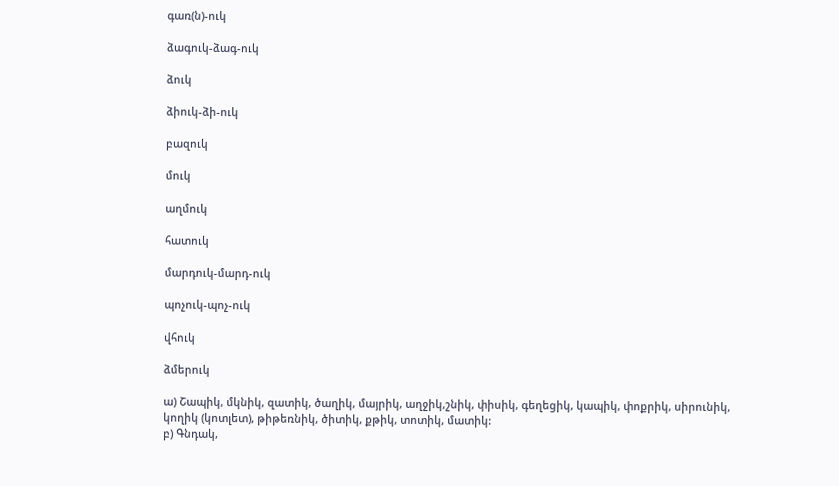գառ(ն)-ուկ

ձագուկ-ձագ-ուկ

ձուկ

ձիուկ-ձի-ուկ

բազուկ

մուկ

աղմուկ

հատուկ

մարդուկ-մարդ-ուկ

պոչուկ-պոչ-ուկ

վհուկ

ձմերուկ

ա) Շապիկ, մկնիկ, զատիկ, ծաղիկ, մայրիկ, աղջիկ,շնիկ, փիսիկ, գեղեցիկ, կապիկ, փոքրիկ, սիրունիկ, կողիկ (կոտլետ), թիթեռնիկ, ծիտիկ, քթիկ, տոտիկ, մատիկ:
բ) Գնդակ,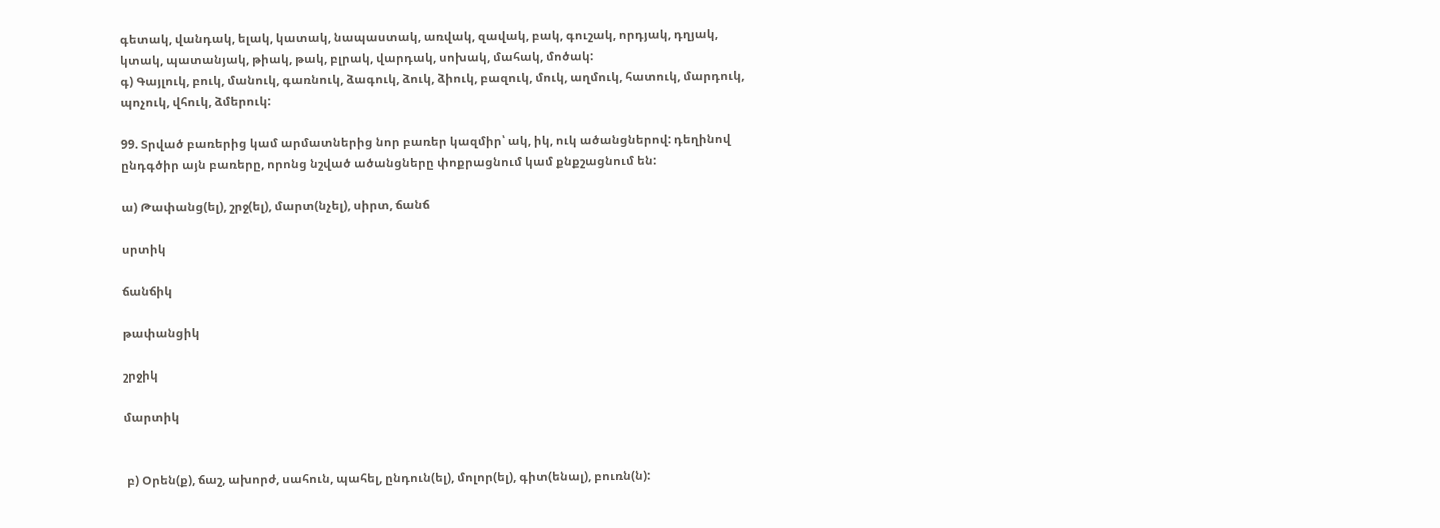գետակ, վանդակ, ելակ, կատակ, նապաստակ, առվակ, զավակ, բակ, գուշակ, որդյակ, դղյակ, կտակ, պատանյակ, թիակ, թակ, բլրակ, վարդակ, սոխակ, մահակ, մոծակ:
գ) Գայլուկ, բուկ, մանուկ, գառնուկ, ձագուկ, ձուկ, ձիուկ, բազուկ, մուկ, աղմուկ, հատուկ, մարդուկ, պոչուկ, վհուկ, ձմերուկ:

99. Տրված բառերից կամ արմատներից նոր բառեր կազմիր՝ ակ, իկ, ուկ ածանցներով: դեղինով ընդգծիր այն բառերը, որոնց նշված ածանցները փոքրացնում կամ քնքշացնում են:

ա) Թափանց(ել), շրջ(ել), մարտ(նչել), սիրտ, ճանճ

սրտիկ

ճանճիկ

թափանցիկ

շրջիկ

մարտիկ


 բ) Օրեն(ք), ճաշ, ախորժ, սահուն, պահել, ընդուն(ել), մոլոր(ել), գիտ(ենալ), բուռն(ն):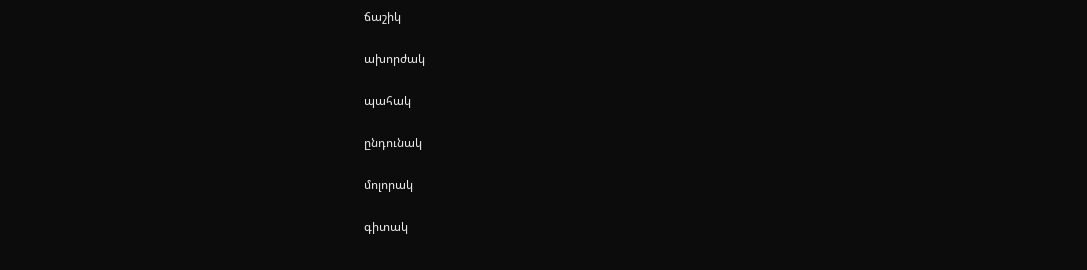ճաշիկ

ախորժակ

պահակ

ընդունակ

մոլորակ

գիտակ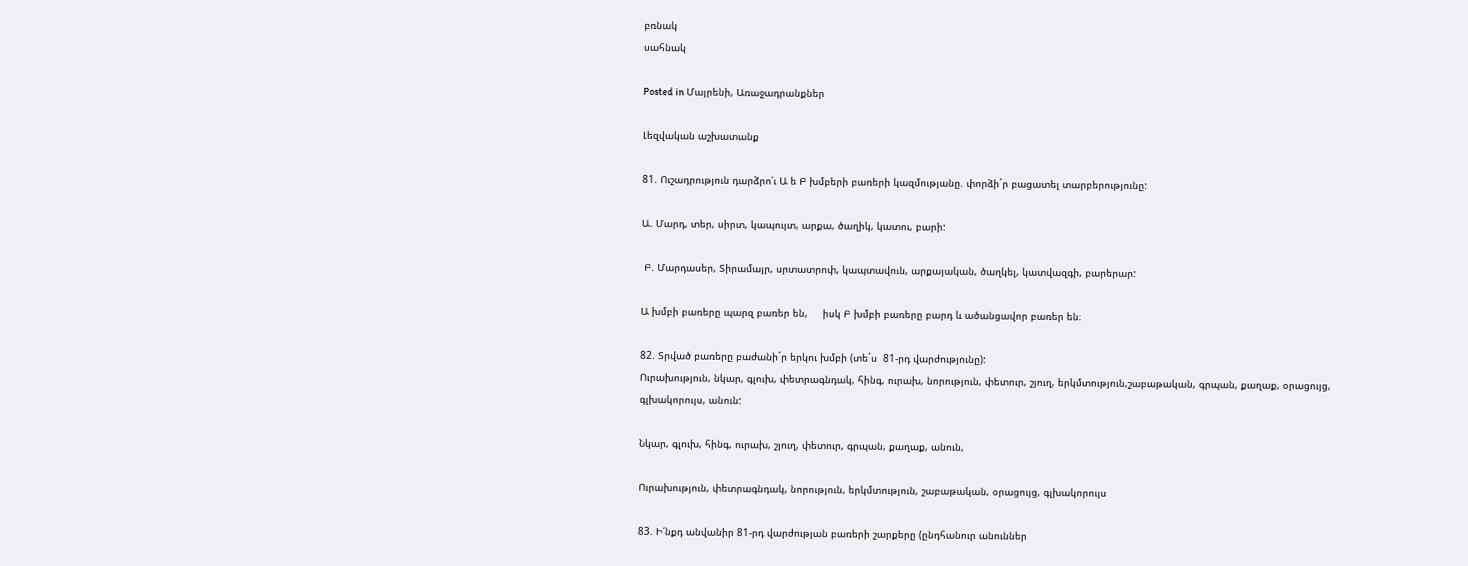բռնակ
սահնակ

Posted in Մայրենի, Առաջադրանքներ

Լեզվական աշխատանք

81. Ուշադրություն դարձրո՛ւ Ա ե Բ խմբերի բառերի կազմությանը. փորձի´ր բացատել տարբերությունը:

Ա. Մարդ, տեր, սիրտ, կապույտ, արքա, ծաղիկ, կատու, բարի:

 Բ. Մարդասեր, Տիրամայր, սրտատրոփ, կապտավուն, արքայական, ծաղկել, կատվազգի, բարերար:

Ա խմբի բառերը պարզ բառեր են,     իսկ Բ խմբի բառերը բարդ և ածանցավոր բառեր են։

82. Տրված բառերը բաժանի´ր երկու խմբի (տե´ս  81-րդ վարժությունը):
Ուրախություն, նկար, գլուխ, փետրագնդակ, հինգ, ուրախ, նորություն, փետուր, շյուղ, երկմտություն,շաբաթական, գրպան, քաղաք, օրացույց, գլխակորույս, անուն:

Նկար, գլուխ, հինգ, ուրախ, շյուղ, փետուր, գրպան, քաղաք, անուն,

Ուրախություն, փետրագնդակ, նորություն, երկմտություն, շաբաթական, օրացույց, գլխակորույս

83. Ի՛նքդ անվանիր 81-րդ վարժության բառերի շարքերը (ընդհանուր անուններ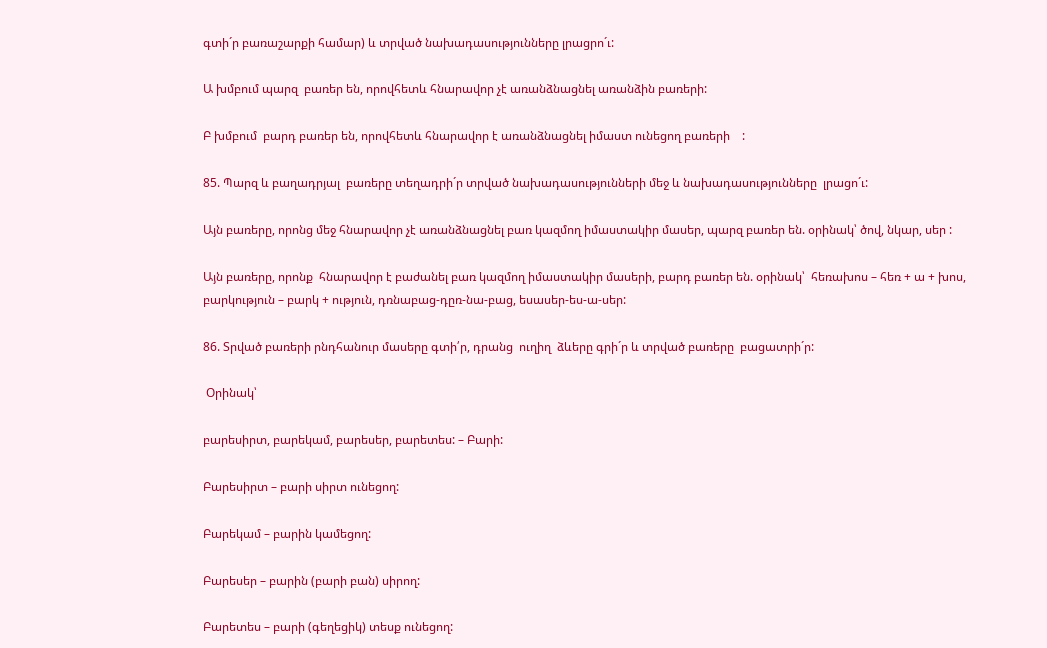գտի´ր բառաշարքի համար) և տրված նախադասությունները լրացրո´ւ:

Ա խմբում պարզ  բառեր են, որովհետև հնարավոր չէ առանձնացնել առանձին բառերի:

Բ խմբում  բարդ բառեր են, որովհետև հնարավոր է առանձնացնել իմաստ ունեցող բառերի    :

85. Պարզ և բաղադրյալ  բառերը տեղադրի´ր տրված նախադասությունների մեջ և նախադասությունները  լրացո´ւ:

Այն բառերը, որոնց մեջ հնարավոր չէ առանձնացնել բառ կազմող իմաստակիր մասեր, պարզ բառեր են. օրինակ՝ ծով, նկար, սեր :

Այն բառերը, որոնք  հնարավոր է բաժանել բառ կազմող իմաստակիր մասերի, բարդ բառեր են. օրինակ՝  հեռախոս – հեռ + ա + խոս, բարկություն – բարկ + ություն, դռնաբաց-դըռ-նա-բաց, եսասեր-ես-ա-սեր:

86. Տրված բառերի րնդհանուր մասերը գտի՛ր, դրանց  ուղիղ  ձևերը գրի´ր և տրված բառերը  բացատրի´ր:

 Օրինակ՝

բարեսիրտ, բարեկամ, բարեսեր, բարետես: – Բարի:

Բարեսիրտ – բարի սիրտ ունեցող:

Բարեկամ – բարին կամեցող:

Բարեսեր – բարին (բարի բան) սիրող:

Բարետես – բարի (գեղեցիկ) տեսք ունեցող: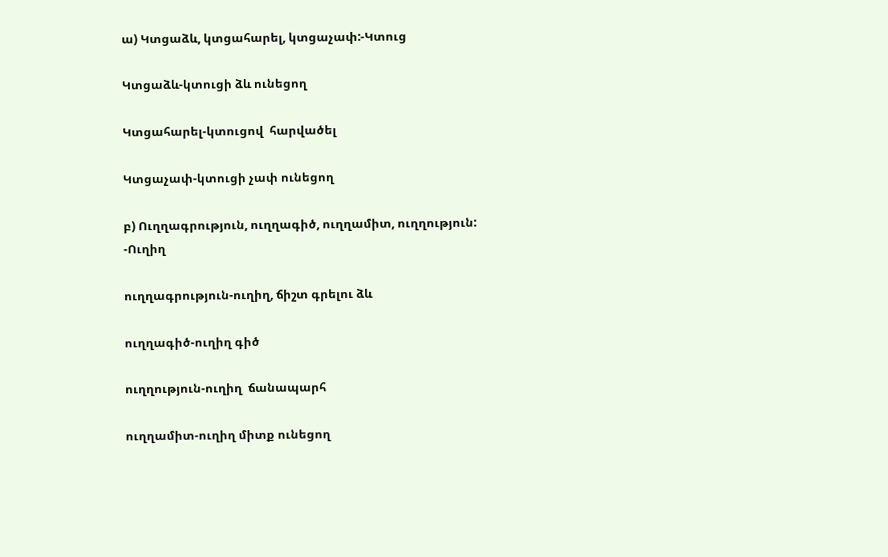ա) Կտցաձև, կտցահարել, կտցաչափ:-Կտուց

Կտցաձև-կտուցի ձև ունեցող

Կտցահարել-կտուցով  հարվածել

Կտցաչափ-կտուցի չափ ունեցող

բ) Ուղղագրություն, ուղղագիծ, ուղղամիտ, ուղղություն: -Ուղիղ

ուղղագրություն-ուղիղ, ճիշտ գրելու ձև

ուղղագիծ-ուղիղ գիծ

ուղղություն-ուղիղ  ճանապարհ

ուղղամիտ-ուղիղ միտք ունեցող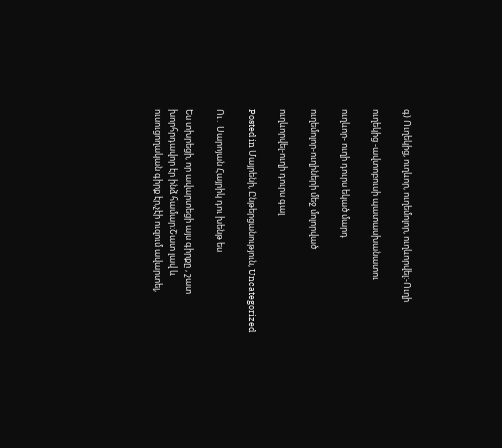գ) Ուղեկից, ուղևոր, ուղեմոլոր, ուղևորվել:-Ուղի

ուղեկից -ավտոբուսի պատասխանատու

ուղևոր- ուղի դուրս եկած մարդ

ուղեմոլոր-ուղիների մեջ մոլորված

ուղևորվել-ուղի դուրս գալ

Posted in Մայրենի, Ընթերցանություն, Uncategorized

Ու․ Սարոյան Հայրիկ դու խենթ ես

Ես տխրեցի, որ ավարտեցի այս գիրքը , շատ խորհրդավոր էր ինձ համար։Շատ լավ և ուսուցողական գիրք էր,չէի ուզում ավարտել,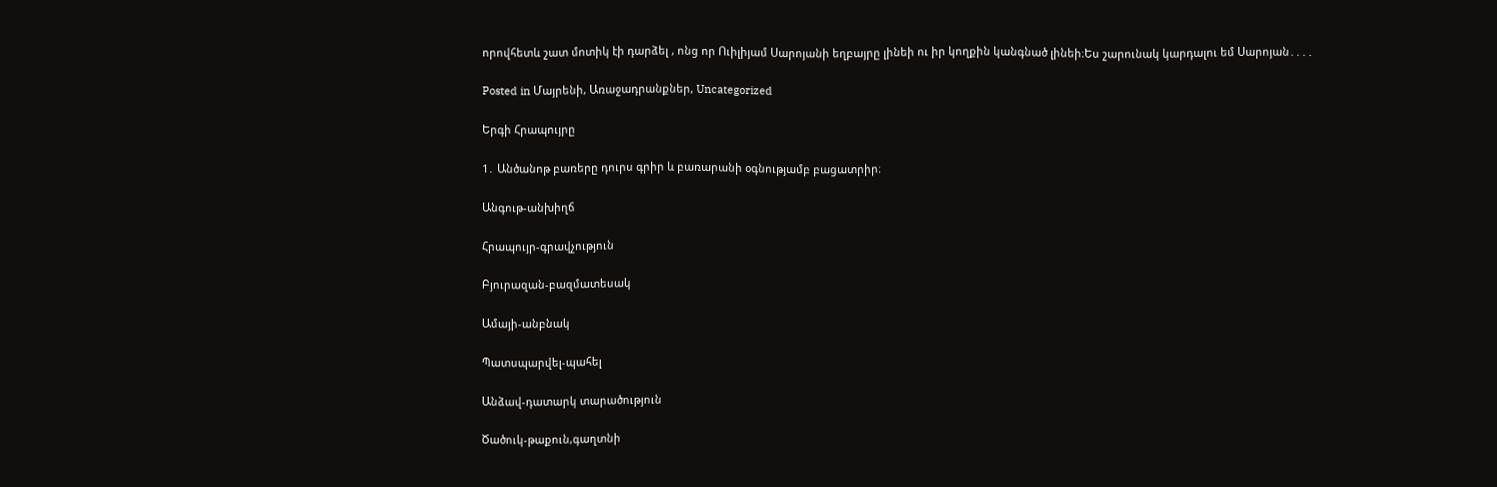որովհետև շատ մոտիկ էի դարձել , ոնց որ Ուիլիյամ Սարոյանի եղբայրը լինեի ու իր կողքին կանգնած լինեի։Ես շարունակ կարդալու եմ Սարոյան․․․․

Posted in Մայրենի, Առաջադրանքներ, Uncategorized

Երգի Հրապույրը

1․ Անծանոթ բառերը դուրս գրիր և բառարանի օգնությամբ բացատրիր։

Անգութ-անխիղճ

Հրապույր-գրավչություն

Բյուրազան-բազմատեսակ

Ամայի-անբնակ

Պատսպարվել-պահել

Անձավ-դատարկ տարածություն

Ծածուկ-թաքուն,գաղտնի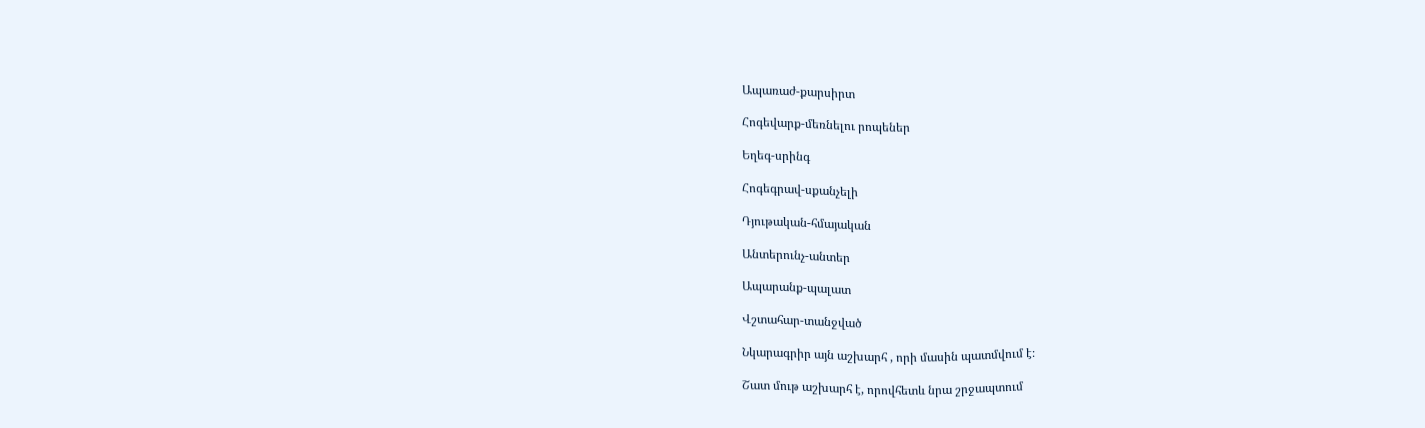Ապառաժ-քարսիրտ

Հոգեվարք-մեռնելու րոպեներ

Եղեգ-սրինգ

Հոգեգրավ-սքանչելի

Դյութական-հմայական

Անտերունչ-անտեր

Ապարանք-պալատ

Վշտահար-տանջված

Նկարագրիր այն աշխարհ , որի մասին պատմվում է։

Շատ մութ աշխարհ է, որովհետև նրա շրջապտում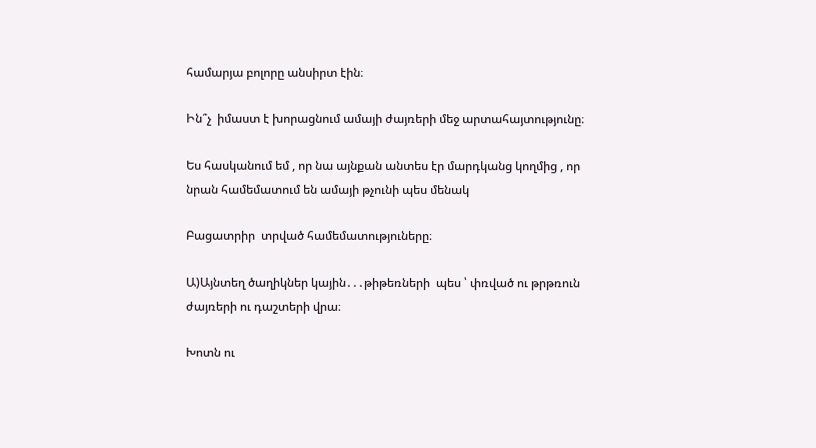համարյա բոլորը անսիրտ էին։

Ին՞չ  իմաստ է խորացնում ամայի ժայռերի մեջ արտահայտությունը։

Ես հասկանում եմ , որ նա այնքան անտես էր մարդկանց կողմից , որ նրան համեմատում են ամայի թչունի պես մենակ

Բացատրիր  տրված համեմատություները։

Ա)Այնտեղ ծաղիկներ կային․․․թիթեռների  պես ՝ փռված ու թրթռուն  ժայռերի ու դաշտերի վրա։

Խոտն ու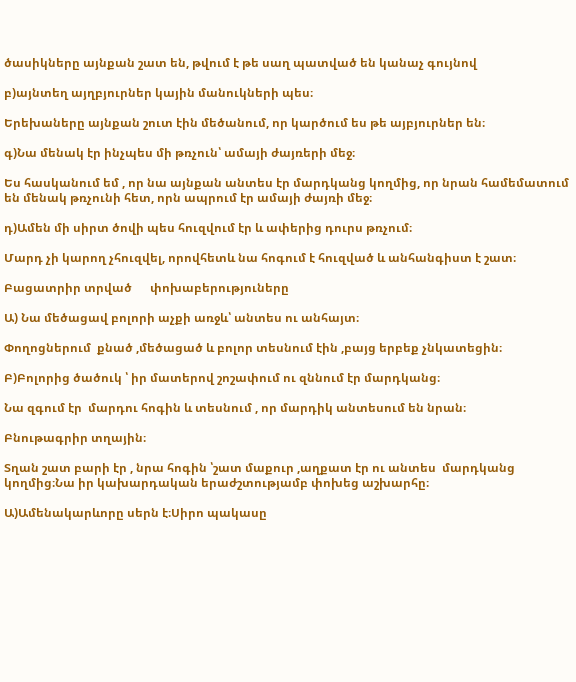ծասիկները այնքան շատ են, թվում է թե սաղ պատված են կանաչ գույնով

բ)այնտեղ այղբյուրներ կային մանուկների պես։

Երեխաները այնքան շուտ էին մեծանում, որ կարծում ես թե այբյուրներ են։

գ)Նա մենակ էր ինչպես մի թռչուն՝ ամայի ժայռերի մեջ։

Ես հասկանում եմ , որ նա այնքան անտես էր մարդկանց կողմից, որ նրան համեմատում են մենակ թռչունի հետ, որն ապրում էր ամայի ժայռի մեջ։

դ)Ամեն մի սիրտ ծովի պես հուզվում էր և ափերից դուրս թռչում։

Մարդ չի կարող չհուզվել, որովհետև նա հոգում է հուզված և անհանգիստ է շատ։

Բացատրիր տրված      փոխաբերություները

Ա) Նա մեծացավ բոլորի աչքի առջև՝ անտես ու անհայտ։

Փողոցներում  քնած ,մեծացած և բոլոր տեսնում էին ,բայց երբեք չնկատեցին։

Բ)Բոլորից ծածուկ ՝ իր մատերով շոշափում ու զննում էր մարդկանց։

Նա զգում էր  մարդու հոգին և տեսնում , որ մարդիկ անտեսում են նրան։

Բնութագրիր տղային։

Տղան շատ բարի էր , նրա հոգին ՝շատ մաքուր ,աղքատ էր ու անտես  մարդկանց կողմից։Նա իր կախարդական երաժշտությամբ փոխեց աշխարհը։

Ա)Ամենակարևորը սերն է։Սիրո պակասը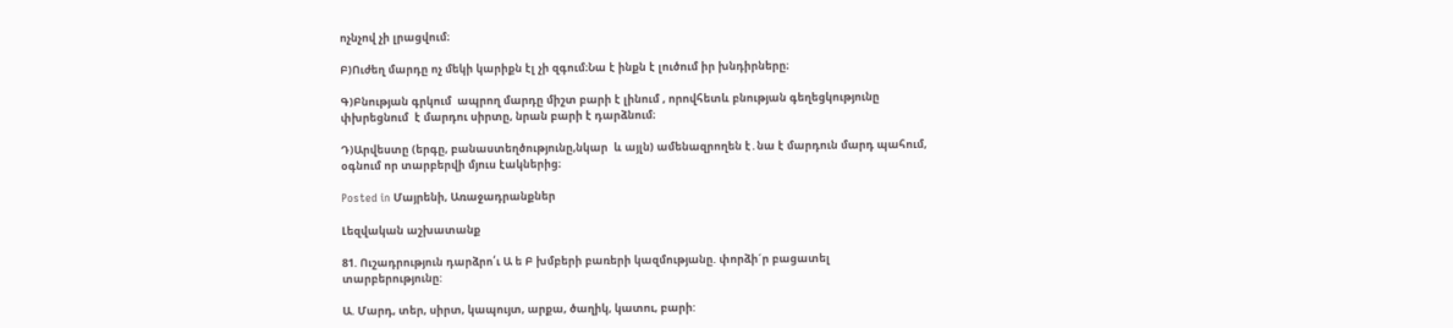ոչնչով չի լրացվում։

Բ)Ուժեղ մարդը ոչ մեկի կարիքն էլ չի զգում։Նա է ինքն է լուծում իր խնդիրները։

Գ)Բնության գրկում  ապրող մարդը միշտ բարի է լինում , որովհետև բնության գեղեցկությունը  փխրեցնում  է մարդու սիրտը, նրան բարի է դարձնում։

Դ)Արվեստը (երգը, բանաստեղծությունը,նկար  և այլն) ամենազրողեն է․նա է մարդուն մարդ պահում, օգնում որ տարբերվի մյուս էակներից։

Posted in Մայրենի, Առաջադրանքներ

Լեզվական աշխատանք

81. Ուշադրություն դարձրո՛ւ Ա ե Բ խմբերի բառերի կազմությանը. փորձի´ր բացատել տարբերությունը:

Ա. Մարդ, տեր, սիրտ, կապույտ, արքա, ծաղիկ, կատու, բարի: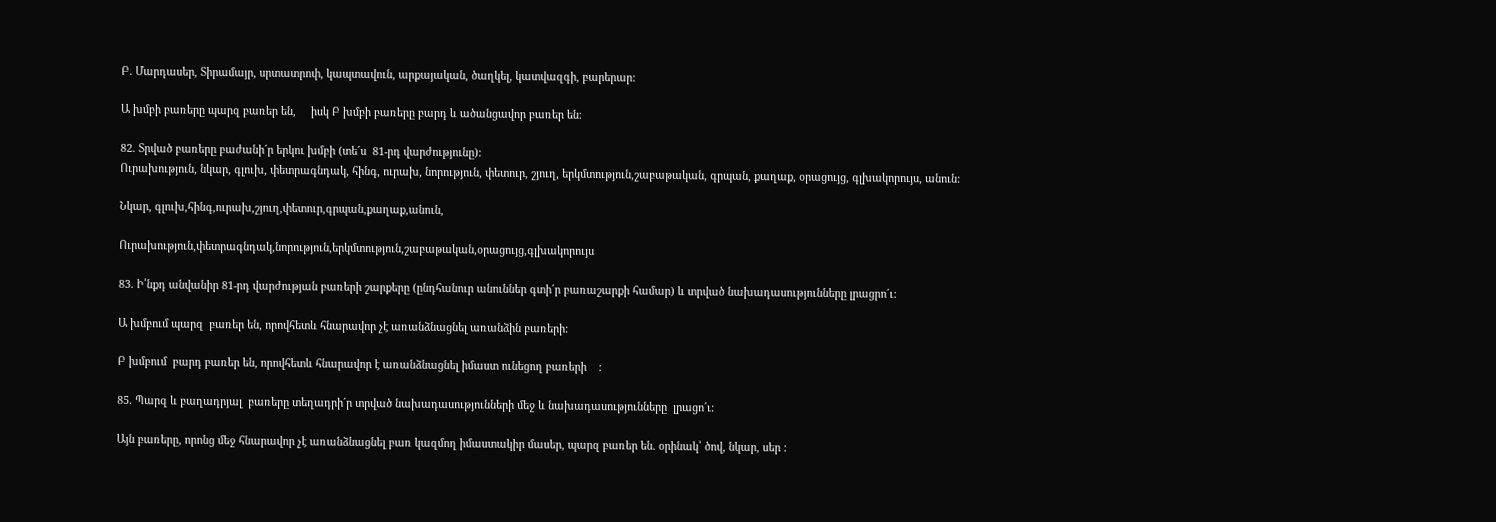Բ. Մարդասեր, Տիրամայր, սրտատրոփ, կապտավուն, արքայական, ծաղկել, կատվազգի, բարերար:

Ա խմբի բառերը պարզ բառեր են,     իսկ Բ խմբի բառերը բարդ և ածանցավոր բառեր են։

82. Տրված բառերը բաժանի´ր երկու խմբի (տե´ս  81-րդ վարժությունը):
Ուրախություն, նկար, գլուխ, փետրագնդակ, հինգ, ուրախ, նորություն, փետուր, շյուղ, երկմտություն,շաբաթական, գրպան, քաղաք, օրացույց, գլխակորույս, անուն:

Նկար, գլուխ,հինգ,ուրախ,շյուղ,փետուր,գրպան,քաղաք,անուն,

Ուրախություն,փետրագնդակ,նորություն,երկմտություն,շաբաթական,օրացույց,գլխակորույս

83. Ի՛նքդ անվանիր 81-րդ վարժության բառերի շարքերը (ընդհանուր անուններ գտի´ր բառաշարքի համար) և տրված նախադասությունները լրացրո´ւ:

Ա խմբում պարզ  բառեր են, որովհետև հնարավոր չէ առանձնացնել առանձին բառերի:

Բ խմբում  բարդ բառեր են, որովհետև հնարավոր է առանձնացնել իմաստ ունեցող բառերի    :

85. Պարզ և բաղադրյալ  բառերը տեղադրի´ր տրված նախադասությունների մեջ և նախադասությունները  լրացո´ւ:

Այն բառերը, որոնց մեջ հնարավոր չէ առանձնացնել բառ կազմող իմաստակիր մասեր, պարզ բառեր են. օրինակ՝ ծով, նկար, սեր :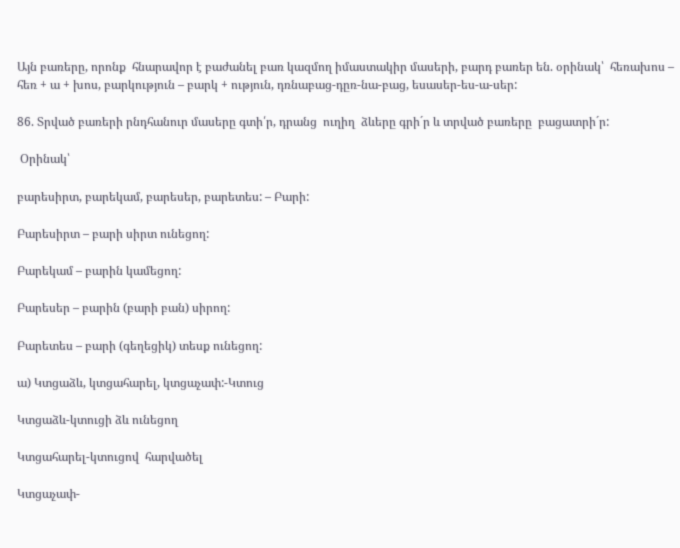Այն բառերը, որոնք  հնարավոր է բաժանել բառ կազմող իմաստակիր մասերի, բարդ բառեր են. օրինակ՝  հեռախոս – հեռ + ա + խոս, բարկություն – բարկ + ություն, դռնաբաց-դըռ-նա-բաց, եսասեր-ես-ա-սեր:

86. Տրված բառերի րնդհանուր մասերը գտի՛ր, դրանց  ուղիղ  ձևերը գրի´ր և տրված բառերը  բացատրի´ր:

 Օրինակ՝

բարեսիրտ, բարեկամ, բարեսեր, բարետես: – Բարի:

Բարեսիրտ – բարի սիրտ ունեցող:

Բարեկամ – բարին կամեցող:

Բարեսեր – բարին (բարի բան) սիրող:

Բարետես – բարի (գեղեցիկ) տեսք ունեցող:

ա) Կտցաձև, կտցահարել, կտցաչափ:-Կտուց

Կտցաձև-կտուցի ձև ունեցող

Կտցահարել-կտուցով  հարվածել

Կտցաչափ-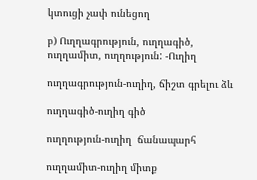կտուցի չափ ունեցող

բ) Ուղղագրություն, ուղղագիծ, ուղղամիտ, ուղղություն: -Ուղիղ

ուղղագրություն-ուղիղ, ճիշտ գրելու ձև

ուղղագիծ-ուղիղ գիծ

ուղղություն-ուղիղ  ճանապարհ

ուղղամիտ-ուղիղ միտք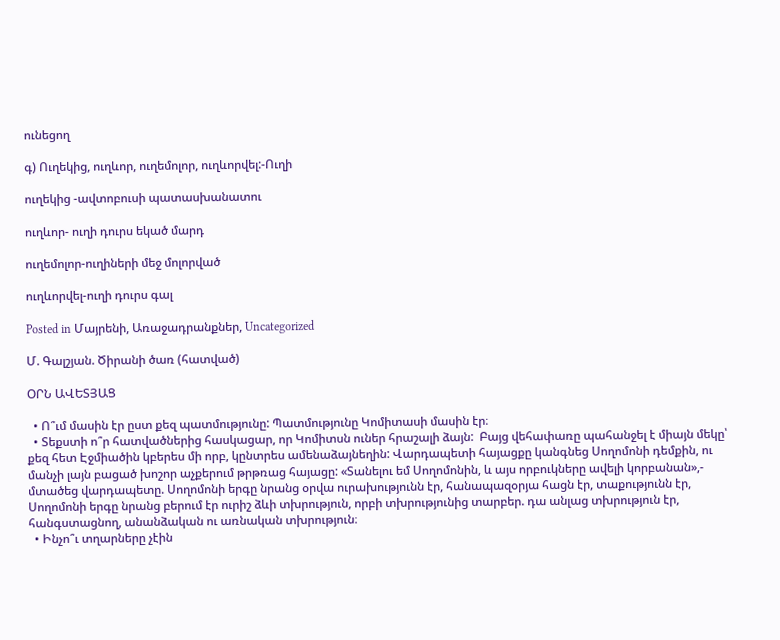ունեցող

գ) Ուղեկից, ուղևոր, ուղեմոլոր, ուղևորվել:-Ուղի

ուղեկից -ավտոբուսի պատասխանատու

ուղևոր- ուղի դուրս եկած մարդ

ուղեմոլոր-ուղիների մեջ մոլորված

ուղևորվել-ուղի դուրս գալ

Posted in Մայրենի, Առաջադրանքներ, Uncategorized

Մ. Գալշյան. Ծիրանի ծառ (հատված)

ՕՐՆ ԱՎԵՏՅԱՑ

  • Ո՞ւմ մասին էր ըստ քեզ պատմությունը: Պատմությունը Կոմիտասի մասին էր։
  • Տեքստի ո՞ր հատվածներից հասկացար, որ Կոմիտսն ուներ հրաշալի ձայն:  Բայց վեհափառը պահանջել է միայն մեկը՝ քեզ հետ Էջմիածին կբերես մի որբ, կընտրես ամենաձայնեղին: Վարդապետի հայացքը կանգնեց Սողոմոնի դեմքին, ու մանչի լայն բացած խոշոր աչքերում թրթռաց հայացը: «Տանելու եմ Սողոմոնին, և այս որբուկները ավելի կորբանան»,- մտածեց վարդապետը. Սողոմոնի երգը նրանց օրվա ուրախությունն էր, հանապազօրյա հացն էր, տաքությունն էր, Սողոմոնի երգը նրանց բերում էր ուրիշ ձևի տխրություն, որբի տխրությունից տարբեր. դա անլաց տխրություն էր, հանգստացնող, անանձական ու առնական տխրություն։
  • Ինչո՞ւ տղարները չէին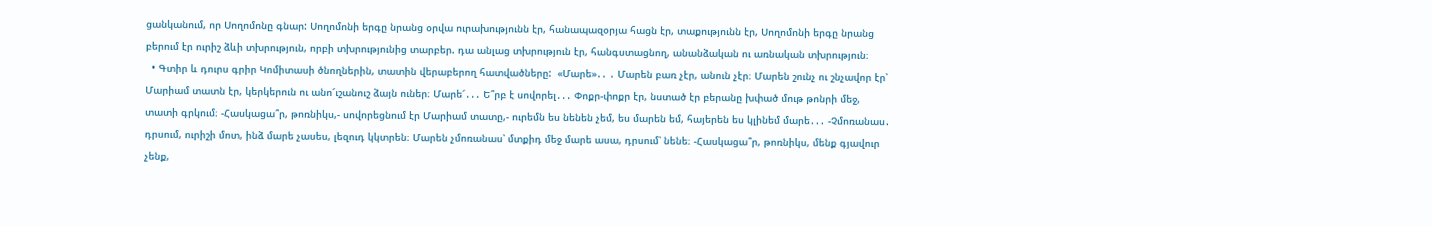ցանկանում, որ Սողոմոնը գնար: Սողոմոնի երգը նրանց օրվա ուրախությունն էր, հանապազօրյա հացն էր, տաքությունն էր, Սողոմոնի երգը նրանց բերում էր ուրիշ ձևի տխրություն, որբի տխրությունից տարբեր. դա անլաց տխրություն էր, հանգստացնող, անանձական ու առնական տխրություն։
  • Գտիր և դուրս գրիր Կոմիտասի ծնողներին, տատին վերաբերող հատվածները:  «Մարե»․․ ․ Մարեն բառ չէր, անուն չէր։ Մարեն շունչ ու շնչավոր էր՝ Մարիամ տատն էր, կերկերուն ու անո՜ւշանուշ ձայն ուներ։ Մարե՜․․․ Ե՞րբ է սովորել․․․ Փոքր-փոքր էր, նստած էր բերանը խփած մութ թոնրի մեջ, տատի գրկում։ -Հասկացա՞ր, թոռնիկս,- սովորեցնում էր Մարիամ տատը,- ուրեմն ես նենեն չեմ, ես մարեն եմ, հայերեն ես կլինեմ մարե․․․ -Չմոռանաս․ դրսում, ուրիշի մոտ, ինձ մարե չասես, լեզուդ կկտրեն։ Մարեն չմոռանաս՝ մտքիդ մեջ մարե ասա, դրսում՝ նենե։ -Հասկացա՞ր, թոռնիկս, մենք գյավուր չենք,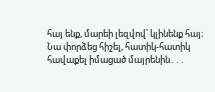հայ ենք, մարեի լեզվով՝ կլինենք հայ։ Նա փորձեց հիշել, հատիկ-հատիկ հավաքել իմացած մայրենին․․․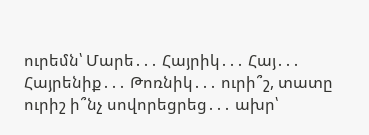ուրեմն՝ Մարե․․․ Հայրիկ․․․ Հայ․․․ Հայրենիք․․․ Թոռնիկ․․․ ուրի՞շ, տատը ուրիշ ի՞նչ սովորեցրեց․․․ ախր՝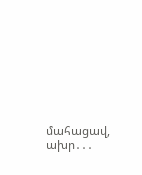մահացավ, ախր․․․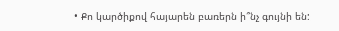• Քո կարծիքով հայարեն բառերն ի՞նչ գույնի են: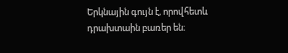Երկնային գույն է, որովհետև դրախտաին բառեր են։